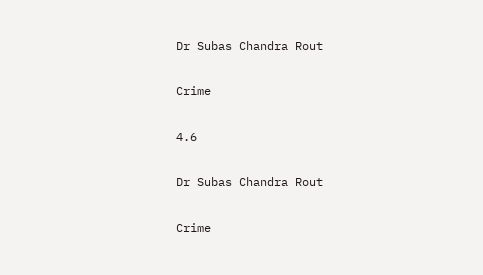Dr Subas Chandra Rout

Crime

4.6

Dr Subas Chandra Rout

Crime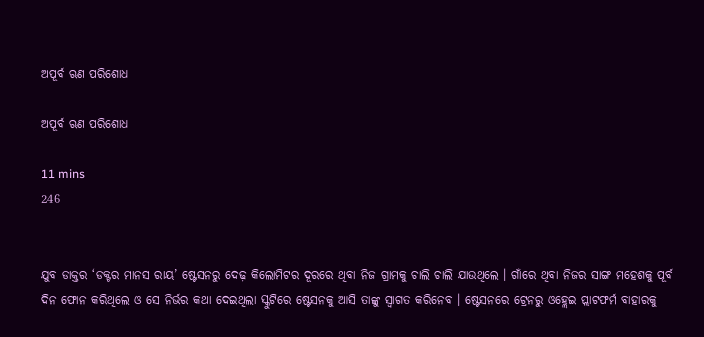ଅପୂର୍ବ ଋଣ ପରିଶୋଧ

ଅପୂର୍ବ ଋଣ ପରିଶୋଧ

11 mins
246


ଯୁବ ଡାକ୍ତର ‘ଡକ୍ଟର ମାନସ ରାୟ’ ଷ୍ଟେସନରୁ ଦେଢ଼ କିଲୋମିଟର ଦୂରରେ ଥିବା ନିଜ ଗ୍ରାମକୁ ଚାଲି ଚାଲି ଯାଉଥିଲେ । ଗାଁରେ ଥିବା ନିଜର ସାଙ୍ଗ ମହେଶକୁ ପୂର୍ବ ଦିନ ଫୋନ କରିଥିଲେ ଓ ସେ ନିର୍ଭର କଥା ଦେଇଥିଲା ସ୍କୁଟିରେ ଷ୍ଟେସନକୁ ଆସି ତାଙ୍କୁ ସ୍ଵାଗତ କରିନେବ । ଷ୍ଟେସନରେ ଟ୍ରେନରୁ ଓହ୍ଲେଇ ପ୍ଲାଟଫର୍ମ ବାହାରକୁ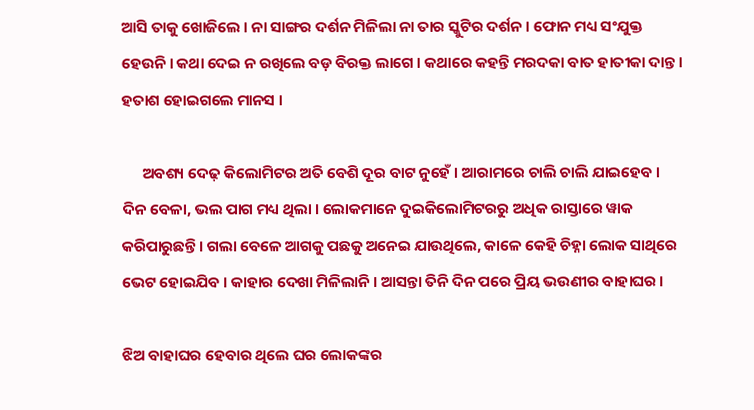ଆସି ତାକୁ ଖୋଜିଲେ । ନା ସାଙ୍ଗର ଦର୍ଶନ ମିଳିଲା ନା ତାର ସ୍କୁଟିର ଦର୍ଶନ । ଫୋନ ମଧ୍ୟ ସଂଯୁକ୍ତ ହେଉନି । କଥା ଦେଇ ନ ରଖିଲେ ବଡ଼ ବିରକ୍ତ ଲାଗେ । କଥାରେ କହନ୍ତି ମରଦକା ବାତ ହାତୀକା ଦାନ୍ତ । ହତାଶ ହୋଇଗଲେ ମାନସ ।

      ଅବଶ୍ୟ ଦେଢ଼ କିଲୋମିଟର ଅତି ବେଶି ଦୂର ବାଟ ନୁହେଁ । ଆରାମରେ ଚାଲି ଚାଲି ଯାଇହେବ । ଦିନ ବେଳା, ଭଲ ପାଗ ମଧ୍ୟ ଥିଲା । ଲୋକମାନେ ଦୁଇକିଲୋମିଟରରୁ ଅଧିକ ରାସ୍ତାରେ ୱାକ କରିପାରୁଛନ୍ତି । ଗଲା ବେଳେ ଆଗକୁ ପଛକୁ ଅନେଇ ଯାଉଥିଲେ, କାଳେ କେହି ଚିହ୍ନା ଲୋକ ସାଥିରେ ଭେଟ ହୋଇଯିବ । କାହାର ଦେଖା ମିଳିଲାନି । ଆସନ୍ତା ତିନି ଦିନ ପରେ ପ୍ରିୟ ଭଉଣୀର ବାହାଘର ।

ଝିଅ ବାହାଘର ହେବାର ଥିଲେ ଘର ଲୋକଙ୍କର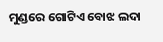ମୁଣ୍ଡରେ ଗୋଟିଏ ବୋଝ ଲଦା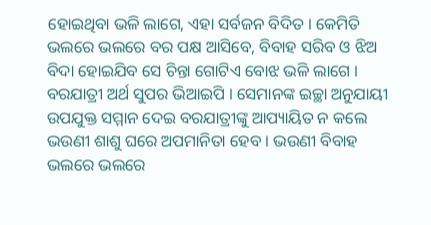ହୋଇଥିବା ଭଳି ଲାଗେ, ଏହା ସର୍ବଜନ ବିଦିତ । କେମିତି ଭଲରେ ଭଲରେ ବର ପକ୍ଷ ଆସିବେ, ବିବାହ ସରିବ ଓ ଝିଅ ବିଦା ହୋଇଯିବ ସେ ଚିନ୍ତା ଗୋଟିଏ ବୋଝ ଭଳି ଲାଗେ । ବରଯାତ୍ରୀ ଅର୍ଥ ସୁପର ଭିଆଇପି । ସେମାନଙ୍କ ଇଚ୍ଛା ଅନୁଯାୟୀ ଉପଯୁକ୍ତ ସମ୍ମାନ ଦେଇ ବରଯାତ୍ରୀଙ୍କୁ ଆପ୍ୟାୟିତ ନ କଲେ ଭଉଣୀ ଶାଶୁ ଘରେ ଅପମାନିତା ହେବ । ଭଉଣୀ ବିବାହ ଭଲରେ ଭଲରେ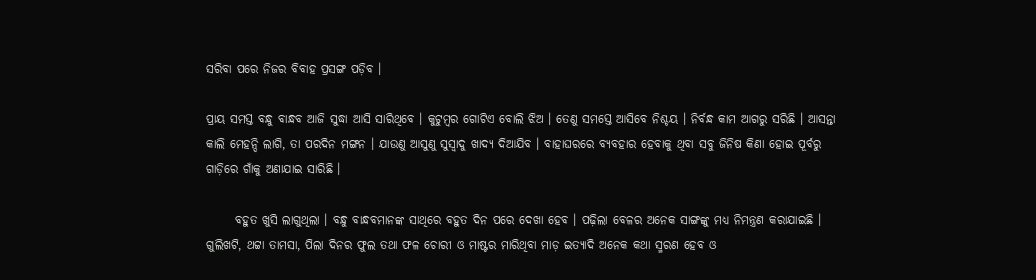ସରିବା ପରେ ନିଜର ବିବାହ ପ୍ରସଙ୍ଗ ପଡ଼ିବ ।

ପ୍ରାୟ ସମସ୍ତ ବନ୍ଧୁ ବାନ୍ଧବ ଆଜି ସୁଦ୍ଧା ଆସି ସାରିଥିବେ । କୁଟୁମ୍ବର ଗୋଟିଏ ବୋଲି ଝିଅ । ତେଣୁ ସମସ୍ତେ ଆସିବେ ନିଶ୍ଚୟ । ନିର୍ବନ୍ଧ କାମ ଆଗରୁ ସରିଛି । ଆସନ୍ତା କାଲି ମେହନ୍ଦି ଲାଗି, ତା ପରଦିନ ମଙ୍ଗନ । ଯାଉଣୁ ଆସୁଣୁ ସୁସ୍ଵାଦୁ ଖାଦ୍ୟ ଦିଆଯିବ । ବାହାଘରରେ ବ୍ୟବହାର ହେବାକୁ ଥିବା ସବୁ ଜିନିଷ କିଣା ହୋଇ ପୂର୍ବରୁ ଗାଡ଼ିରେ ଗାଁକୁ ଅଣାଯାଇ ସାରିଛି ।

      ବହୁତ ଖୁସି ଲାଗୁଥିଲା । ବନ୍ଧୁ ବାନ୍ଧବମାନଙ୍କ ସାଥିରେ ବହୁତ ଦିନ ପରେ ଦେଖା ହେବ । ପଢ଼ିଲା ବେଳର ଅନେକ ସାଙ୍ଗଙ୍କୁ ମଧ୍ୟ ନିମନ୍ତ୍ରଣ କରାଯାଇଛି । ଗୁଲିଖଟି, ଥଟ୍ଟା ତାମସା, ପିଲା ଦିନର ଫୁଲ ତଥା ଫଳ ଚୋରୀ ଓ ମାଷ୍ଟର ମାରିଥିବା ମାଡ଼ ଇତ୍ୟାଦି ଅନେକ କଥା ସ୍ମରଣ ହେବ ଓ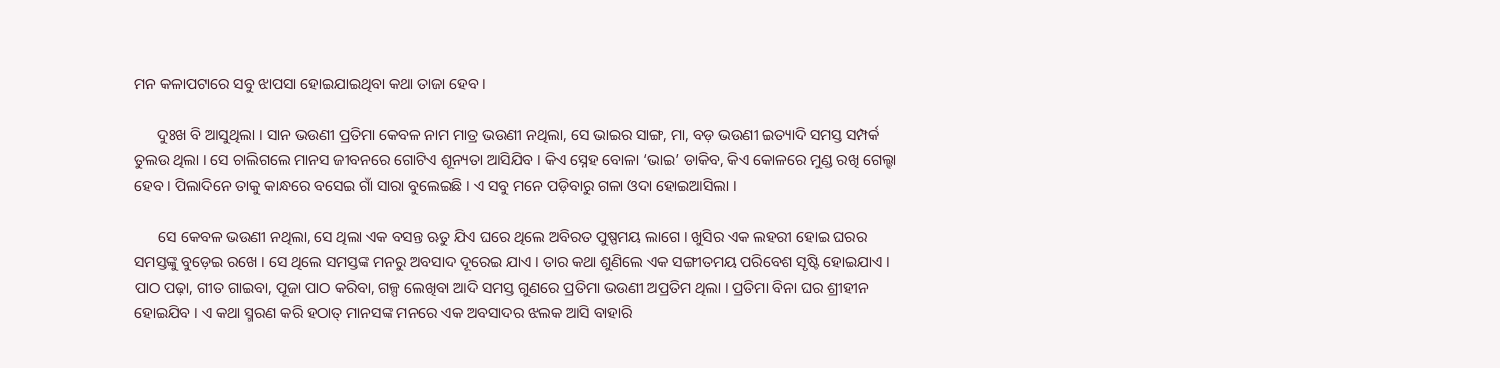ମନ କଳାପଟାରେ ସବୁ ଝାପସା ହୋଇଯାଇଥିବା କଥା ତାଜା ହେବ ।

      ଦୁଃଖ ବି ଆସୁଥିଲା । ସାନ ଭଉଣୀ ପ୍ରତିମା କେବଳ ନାମ ମାତ୍ର ଭଉଣୀ ନଥିଲା, ସେ ଭାଇର ସାଙ୍ଗ, ମା, ବଡ଼ ଭଉଣୀ ଇତ୍ୟାଦି ସମସ୍ତ ସମ୍ପର୍କ ତୁଲଉ ଥିଲା । ସେ ଚାଲିଗଲେ ମାନସ ଜୀବନରେ ଗୋଟିଏ ଶୂନ୍ୟତା ଆସିଯିବ । କିଏ ସ୍ନେହ ବୋଳା ‘ଭାଇ’ ଡାକିବ, କିଏ କୋଳରେ ମୁଣ୍ଡ ରଖି ଗେଲ୍ହା ହେବ । ପିଲାଦିନେ ତାକୁ କାନ୍ଧରେ ବସେଇ ଗାଁ ସାରା ବୁଲେଇଛି । ଏ ସବୁ ମନେ ପଡ଼ିବାରୁ ଗଳା ଓଦା ହୋଇଆସିଲା ।

      ସେ କେବଳ ଭଉଣୀ ନଥିଲା, ସେ ଥିଲା ଏକ ବସନ୍ତ ଋତୁ ଯିଏ ଘରେ ଥିଲେ ଅବିରତ ପୁଷ୍ପମୟ ଲାଗେ । ଖୁସିର ଏକ ଲହରୀ ହୋଇ ଘରର ସମସ୍ତଙ୍କୁ ବୁଡ଼େଇ ରଖେ । ସେ ଥିଲେ ସମସ୍ତଙ୍କ ମନରୁ ଅବସାଦ ଦୂରେଇ ଯାଏ । ତାର କଥା ଶୁଣିଲେ ଏକ ସଙ୍ଗୀତମୟ ପରିବେଶ ସୃଷ୍ଟି ହୋଇଯାଏ । ପାଠ ପଢ଼ା, ଗୀତ ଗାଇବା, ପୂଜା ପାଠ କରିବା, ଗଳ୍ପ ଲେଖିବା ଆଦି ସମସ୍ତ ଗୁଣରେ ପ୍ରତିମା ଭଉଣୀ ଅପ୍ରତିମ ଥିଲା । ପ୍ରତିମା ବିନା ଘର ଶ୍ରୀହୀନ ହୋଇଯିବ । ଏ କଥା ସ୍ମରଣ କରି ହଠାତ୍ ମାନସଙ୍କ ମନରେ ଏକ ଅବସାଦର ଝଲକ ଆସି ବାହାରି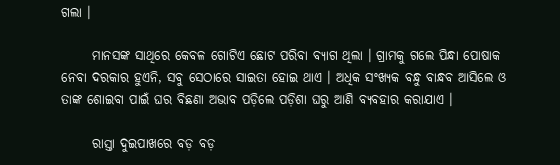ଗଲା ।

      ମାନସଙ୍କ ସାଥିରେ କେବଳ ଗୋଟିଏ ଛୋଟ ପରିବା ବ୍ୟାଗ ଥିଲା । ଗ୍ରାମକୁ ଗଲେ ପିନ୍ଧା ପୋଷାକ ନେବା ଦରକାର ହୁଏନି, ସବୁ ସେଠାରେ ସାଇତା ହୋଇ ଥାଏ । ଅଧିକ ସଂଖ୍ୟକ ବନ୍ଧୁ ବାନ୍ଧବ ଆସିଲେ ଓ ତାଙ୍କ ଶୋଇବା ପାଇଁ ଘର ବିଛଣା ଅଭାବ ପଡ଼ିଲେ ପଡ଼ିଶା ଘରୁ ଆଣି ବ୍ୟବହାର କରାଯାଏ ।

      ରାସ୍ତା ଦୁଇପାଖରେ ବଡ଼ ବଡ଼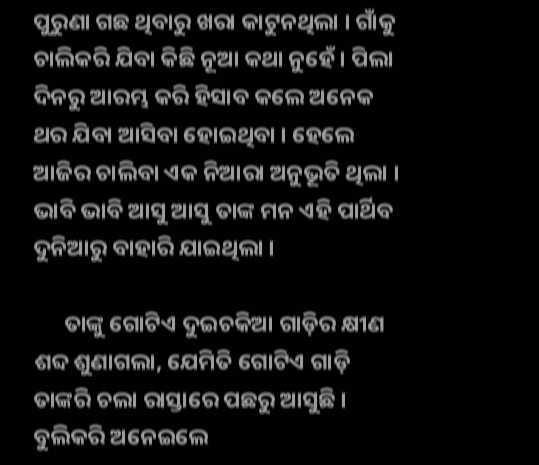ପୁରୁଣା ଗଛ ଥିବାରୁ ଖରା କାଟୁନଥିଲା । ଗାଁକୁ ଚାଲିକରି ଯିବା କିଛି ନୂଆ କଥା ନୁହେଁ । ପିଲା ଦିନରୁ ଆରମ୍ଭ କରି ହିସାବ କଲେ ଅନେକ ଥର ଯିବା ଆସିବା ହୋଇଥିବା । ହେଲେ ଆଜିର ଚାଲିବା ଏକ ନିଆରା ଅନୁଭୂତି ଥିଲା । ଭାବି ଭାବି ଆସୁ ଆସୁ ତାଙ୍କ ମନ ଏହି ପାର୍ଥିବ ଦୁନିଆରୁ ବାହାରି ଯାଇଥିଲା ।

      ତାଙ୍କୁ ଗୋଟିଏ ଦୁଇଚକିଆ ଗାଡ଼ିର କ୍ଷୀଣ ଶବ୍ଦ ଶୁଣାଗଲା, ଯେମିତି ଗୋଟିଏ ଗାଡ଼ି ତାଙ୍କରି ଚଲା ରାସ୍ତାରେ ପଛରୁ ଆସୁଛି । ବୁଲିକରି ଅନେଇଲେ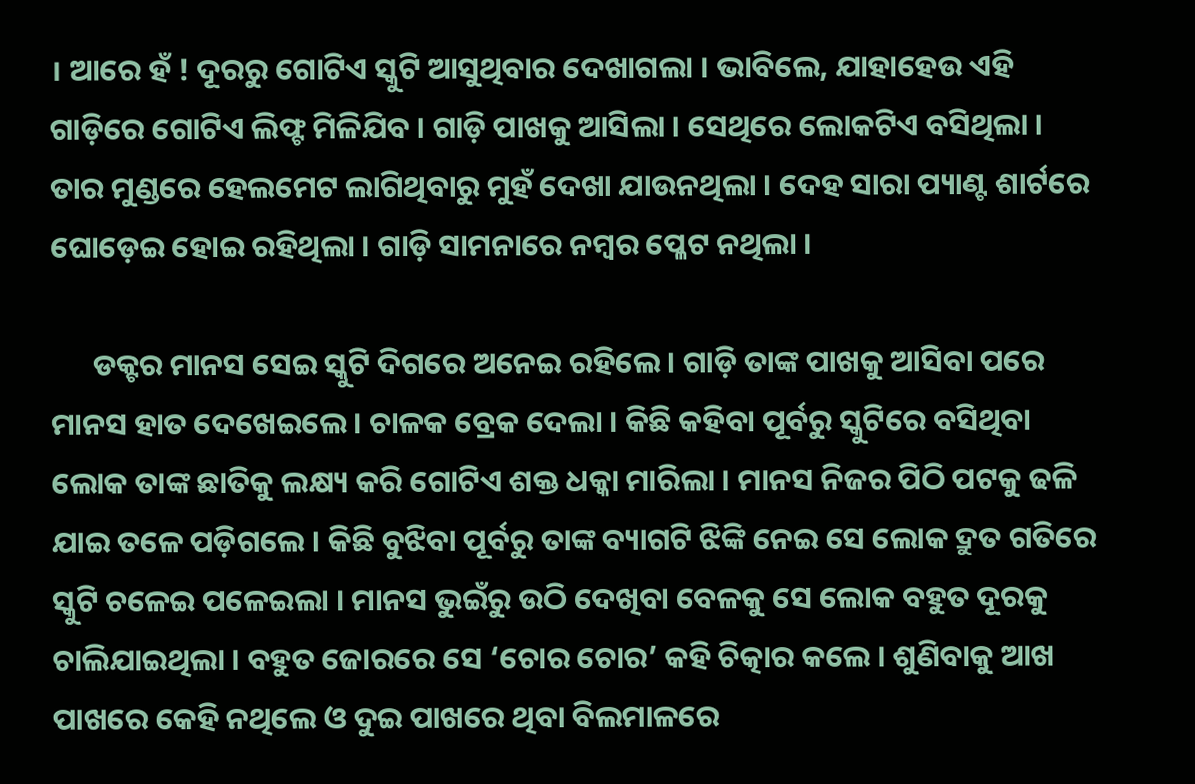। ଆରେ ହଁ ! ଦୂରରୁ ଗୋଟିଏ ସ୍କୁଟି ଆସୁଥିବାର ଦେଖାଗଲା । ଭାବିଲେ, ଯାହାହେଉ ଏହି ଗାଡ଼ିରେ ଗୋଟିଏ ଲିଫ୍ଟ ମିଳିଯିବ । ଗାଡ଼ି ପାଖକୁ ଆସିଲା । ସେଥିରେ ଲୋକଟିଏ ବସିଥିଲା । ତାର ମୁଣ୍ଡରେ ହେଲମେଟ ଲାଗିଥିବାରୁ ମୁହଁ ଦେଖା ଯାଉନଥିଲା । ଦେହ ସାରା ପ୍ୟାଣ୍ଟ ଶାର୍ଟରେ ଘୋଡ଼େଇ ହୋଇ ରହିଥିଲା । ଗାଡ଼ି ସାମନାରେ ନମ୍ବର ପ୍ଳେଟ ନଥିଲା ।

      ଡକ୍ଟର ମାନସ ସେଇ ସ୍କୁଟି ଦିଗରେ ଅନେଇ ରହିଲେ । ଗାଡ଼ି ତାଙ୍କ ପାଖକୁ ଆସିବା ପରେ ମାନସ ହାତ ଦେଖେଇଲେ । ଚାଳକ ବ୍ରେକ ଦେଲା । କିଛି କହିବା ପୂର୍ବରୁ ସ୍କୁଟିରେ ବସିଥିବା ଲୋକ ତାଙ୍କ ଛାତିକୁ ଲକ୍ଷ୍ୟ କରି ଗୋଟିଏ ଶକ୍ତ ଧକ୍କା ମାରିଲା । ମାନସ ନିଜର ପିଠି ପଟକୁ ଢଳି ଯାଇ ତଳେ ପଡ଼ିଗଲେ । କିଛି ବୁଝିବା ପୂର୍ବରୁ ତାଙ୍କ ବ୍ୟାଗଟି ଝିଙ୍କି ନେଇ ସେ ଲୋକ ଦ୍ରୁତ ଗତିରେ ସ୍କୁଟି ଚଳେଇ ପଳେଇଲା । ମାନସ ଭୁଇଁରୁ ଉଠି ଦେଖିବା ବେଳକୁ ସେ ଲୋକ ବହୁତ ଦୂରକୁ ଚାଲିଯାଇଥିଲା । ବହୁତ ଜୋରରେ ସେ ‘ଚୋର ଚୋର’ କହି ଚିତ୍କାର କଲେ । ଶୁଣିବାକୁ ଆଖ ପାଖରେ କେହି ନଥିଲେ ଓ ଦୁଇ ପାଖରେ ଥିବା ବିଲମାଳରେ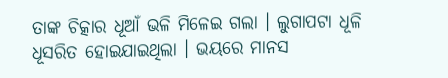ତାଙ୍କ ଚିତ୍କାର ଧୂଆଁ ଭଳି ମିଳେଇ ଗଲା । ଲୁଗାପଟା ଧୂଳି ଧୂସରିତ ହୋଇଯାଇଥିଲା । ଭୟରେ ମାନସ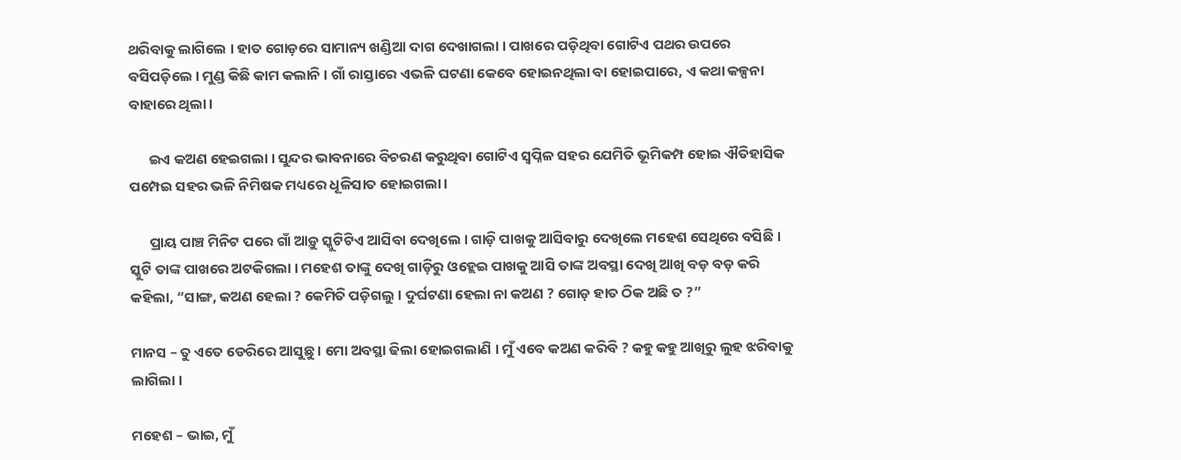ଥରିବାକୁ ଲାଗିଲେ । ହାତ ଗୋଡ଼ରେ ସାମାନ୍ୟ ଖଣ୍ଡିଆ ଦାଗ ଦେଖାଗଲା । ପାଖରେ ପଡ଼ିଥିବା ଗୋଟିଏ ପଥର ଉପରେ ବସିପଡ଼ିଲେ । ମୁଣ୍ଡ କିଛି କାମ କଲାନି । ଗାଁ ରାସ୍ତାରେ ଏଭଳି ଘଟଣା କେବେ ହୋଇନଥିଲା ବା ହୋଇପାରେ, ଏ କଥା କଳ୍ପନା ବାହାରେ ଥିଲା ।

      ଇଏ କଅଣ ହେଇଗଲା । ସୁନ୍ଦର ଭାବନାରେ ବିଚରଣ କରୁଥିବା ଗୋଟିଏ ସ୍ଵପ୍ନିଳ ସହର ଯେମିତି ଭୂମିକମ୍ପ ହୋଇ ଐତିହାସିକ ପମ୍ପେଇ ସହର ଭଳି ନିମିଷକ ମଧ୍ୟରେ ଧୂଳିସାତ ହୋଇଗଲା ।

      ପ୍ରାୟ ପାଞ୍ଚ ମିନିଟ ପରେ ଗାଁ ଆଡ଼ୁ ସ୍କୁଟିଟିଏ ଆସିବା ଦେଖିଲେ । ଗାଡ଼ି ପାଖକୁ ଆସିବାରୁ ଦେଖିଲେ ମହେଶ ସେଥିରେ ବସିଛି । ସ୍କୁଟି ତାଙ୍କ ପାଖରେ ଅଟକିଗଲା । ମହେଶ ତାଙ୍କୁ ଦେଖି ଗାଡ଼ିରୁ ଓହ୍ଲେଇ ପାଖକୁ ଆସି ତାଙ୍କ ଅବସ୍ଥା ଦେଖି ଆଖି ବଡ଼ ବଡ଼ କରି କହିଲା, “ସାଙ୍ଗ, କଅଣ ହେଲା ? କେମିତି ପଡ଼ିଗଲୁ । ଦୁର୍ଘଟଣା ହେଲା ନା କଅଣ ? ଗୋଡ଼ ହାତ ଠିକ ଅଛି ତ ?”

ମାନସ – ତୁ ଏତେ ଡେରିରେ ଆସୁଛୁ । ମୋ ଅବସ୍ଥା ଢିଲା ହୋଇଗଲାଣି । ମୁଁ ଏବେ କଅଣ କରିବି ? କହୁ କହୁ ଆଖିରୁ ଲୁହ ଝରିବାକୁ ଲାଗିଲା ।

ମହେଶ – ଭାଇ, ମୁଁ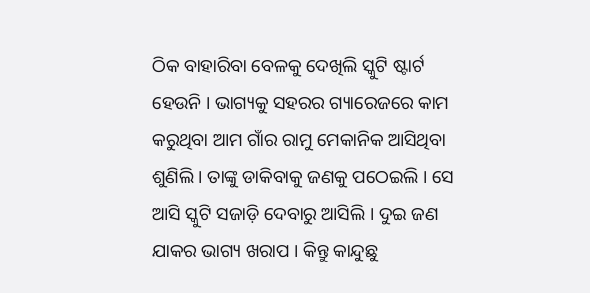ଠିକ ବାହାରିବା ବେଳକୁ ଦେଖିଲି ସ୍କୁଟି ଷ୍ଟାର୍ଟ ହେଉନି । ଭାଗ୍ୟକୁ ସହରର ଗ୍ୟାରେଜରେ କାମ କରୁଥିବା ଆମ ଗାଁର ରାମୁ ମେକାନିକ ଆସିଥିବା ଶୁଣିଲି । ତାଙ୍କୁ ଡାକିବାକୁ ଜଣକୁ ପଠେଇଲି । ସେ ଆସି ସ୍କୁଟି ସଜାଡ଼ି ଦେବାରୁ ଆସିଲି । ଦୁଇ ଜଣ ଯାକର ଭାଗ୍ୟ ଖରାପ । କିନ୍ତୁ କାନ୍ଦୁଛୁ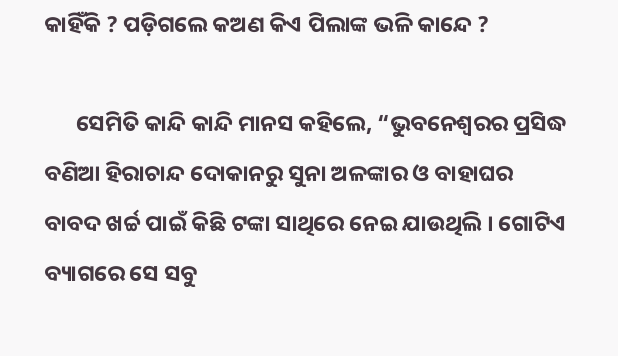କାହିଁକି ? ପଡ଼ିଗଲେ କଅଣ କିଏ ପିଲାଙ୍କ ଭଳି କାନ୍ଦେ ?

      ସେମିତି କାନ୍ଦି କାନ୍ଦି ମାନସ କହିଲେ, “ଭୁବନେଶ୍ଵରର ପ୍ରସିଦ୍ଧ ବଣିଆ ହିରାଚାନ୍ଦ ଦୋକାନରୁ ସୁନା ଅଳଙ୍କାର ଓ ବାହାଘର ବାବଦ ଖର୍ଚ୍ଚ ପାଇଁ କିଛି ଟଙ୍କା ସାଥିରେ ନେଇ ଯାଉଥିଲି । ଗୋଟିଏ ବ୍ୟାଗରେ ସେ ସବୁ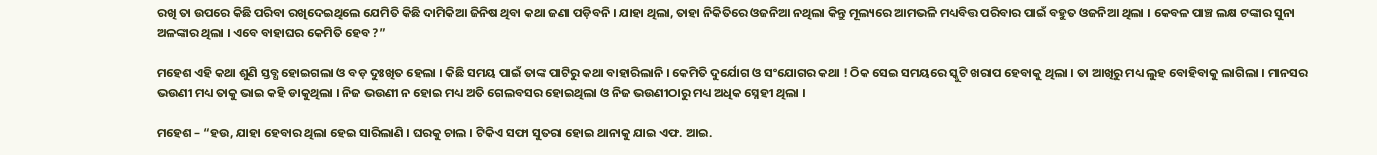ରଖି ତା ଉପରେ କିଛି ପରିବା ରଖିଦେଇଥିଲେ ଯେମିତି କିଛି ଦାମିକିଆ ଜିନିଷ ଥିବା କଥା ଜଣା ପଡ଼ିବନି । ଯାହା ଥିଲା, ତାହା ନିକିତିରେ ଓଜନିଆ ନଥିଲା କିନ୍ତୁ ମୂଲ୍ୟରେ ଆମଭଳି ମଧ୍ୟବିତ୍ତ ପରିବାର ପାଇଁ ବହୁତ ଓଜନିଆ ଥିଲା । କେବଳ ପାଞ୍ଚ ଲକ୍ଷ ଟଙ୍କାର ସୁନା ଅଳଙ୍କାର ଥିଲା । ଏବେ ବାହାଘର କେମିତି ହେବ ?”

ମହେଶ ଏହି କଥା ଶୁଣି ସ୍ତବ୍ଧ ହୋଇଗଲା ଓ ବଡ଼ ଦୁଃଖିତ ହେଲା । କିଛି ସମୟ ପାଇଁ ତାଙ୍କ ପାଟିରୁ କଥା ବାହାରିଲାନି । କେମିତି ଦୁର୍ଯୋଗ ଓ ସଂଯୋଗର କଥା ! ଠିକ ସେଇ ସମୟରେ ସ୍କୁଟି ଖରାପ ହେବାକୁ ଥିଲା । ତା ଆଖିରୁ ମଧ୍ୟ ଲୁହ ବୋହିବାକୁ ଲାଗିଲା । ମାନସର ଭଉଣୀ ମଧ୍ୟ ତାକୁ ଭାଇ କହି ଡାକୁଥିଲା । ନିଜ ଭଉଣୀ ନ ହୋଇ ମଧ୍ୟ ଅତି ଗେଲବସର ହୋଇଥିଲା ଓ ନିଜ ଭଉଣୀଠାରୁ ମଧ୍ୟ ଅଧିକ ସ୍ନେହୀ ଥିଲା ।

ମହେଶ – “ହଉ, ଯାହା ହେବାର ଥିଲା ହେଇ ସାରିଲାଣି । ଘରକୁ ଚାଲ । ଟିକିଏ ସଫା ସୁତରା ହୋଇ ଥାନାକୁ ଯାଇ ଏଫ. ଆଇ.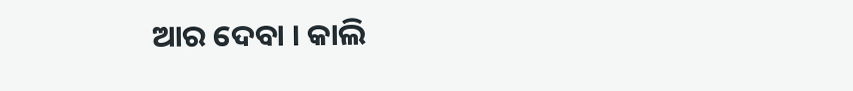ଆର ଦେବା । କାଲି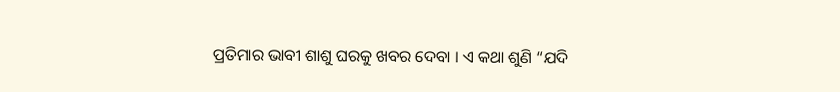ପ୍ରତିମାର ଭାବୀ ଶାଶୁ ଘରକୁ ଖବର ଦେବା । ଏ କଥା ଶୁଣି “ଯଦି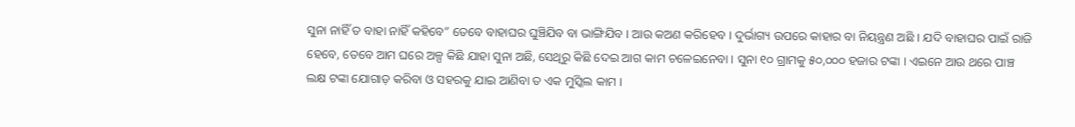ସୁନା ନାହିଁ ତ ବାହା ନାହିଁ କହିବେ” ତେବେ ବାହାଘର ଘୁଞ୍ଚିଯିବ ବା ଭାଙ୍ଗିଯିବ । ଆଉ କଅଣ କରିହେବ । ଦୁର୍ଭାଗ୍ୟ ଉପରେ କାହାର ବା ନିୟନ୍ତ୍ରଣ ଅଛି । ଯଦି ବାହାଘର ପାଇଁ ରାଜି ହେବେ, ତେବେ ଆମ ଘରେ ଅଳ୍ପ କିଛି ଯାହା ସୁନା ଅଛି, ସେଥିରୁ କିଛି ଦେଇ ଆଗ କାମ ଚଳେଇନେବା । ସୁନା ୧୦ ଗ୍ରାମକୁ ୫୦,୦୦୦ ହଜାର ଟଙ୍କା । ଏଇନେ ଆଉ ଥରେ ପାଞ୍ଚ ଲକ୍ଷ ଟଙ୍କା ଯୋଗାଡ଼ କରିବା ଓ ସହରକୁ ଯାଇ ଆଣିବା ତ ଏକ ମୁସ୍କିଲ କାମ ।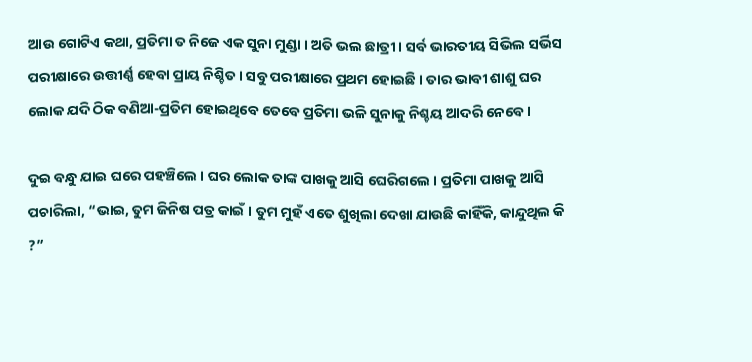ଆଉ ଗୋଟିଏ କଥା, ପ୍ରତିମା ତ ନିଜେ ଏକ ସୁନା ମୁଣ୍ଡା । ଅତି ଭଲ ଛାତ୍ରୀ । ସର୍ବ ଭାରତୀୟ ସିଭିଲ ସର୍ଭିସ ପରୀକ୍ଷାରେ ଉତ୍ତୀର୍ଣ୍ଣ ହେବା ପ୍ରାୟ ନିଶ୍ଚିତ । ସବୁ ପରୀକ୍ଷାରେ ପ୍ରଥମ ହୋଇଛି । ତାର ଭାବୀ ଶାଶୁ ଘର ଲୋକ ଯଦି ଠିକ ବଣିଆ-ପ୍ରତିମ ହୋଇଥିବେ ତେବେ ପ୍ରତିମା ଭଳି ସୁନାକୁ ନିଶ୍ଚୟ ଆଦରି ନେବେ ।

ଦୁଇ ବନ୍ଧୁ ଯାଇ ଘରେ ପହଞ୍ଚିଲେ । ଘର ଲୋକ ତାଙ୍କ ପାଖକୁ ଆସି ଘେରିଗଲେ । ପ୍ରତିମା ପାଖକୁ ଆସି ପଚାରିଲା, “ଭାଇ, ତୁମ ଜିନିଷ ପତ୍ର କାଇଁ । ତୁମ ମୁହଁ ଏତେ ଶୁଖିଲା ଦେଖା ଯାଉଛି କାହିଁକି, କାନ୍ଦୁଥିଲ କି ?”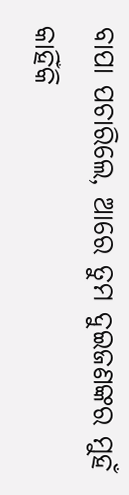ବାପା ପଚାରିଲେ, ଆରେ ତୁମ ଦୁଇଜଣଙ୍କର ମୁହଁ କାହିଁକି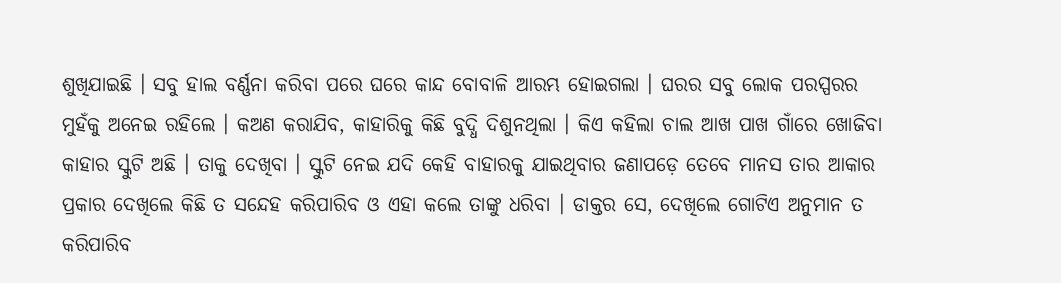ଶୁଖିଯାଇଛି । ସବୁ ହାଲ ବର୍ଣ୍ଣନା କରିବା ପରେ ଘରେ କାନ୍ଦ ବୋବାଳି ଆରମ୍ଭ ହୋଇଗଲା । ଘରର ସବୁ ଲୋକ ପରସ୍ପରର ମୁହଁକୁ ଅନେଇ ରହିଲେ । କଅଣ କରାଯିବ, କାହାରିକୁ କିଛି ବୁଦ୍ଧି ଦିଶୁନଥିଲା । କିଏ କହିଲା ଚାଲ ଆଖ ପାଖ ଗାଁରେ ଖୋଜିବା କାହାର ସ୍କୁଟି ଅଛି । ତାକୁ ଦେଖିବା । ସ୍କୁଟି ନେଇ ଯଦି କେହି ବାହାରକୁ ଯାଇଥିବାର ଜଣାପଡ଼େ ତେବେ ମାନସ ତାର ଆକାର ପ୍ରକାର ଦେଖିଲେ କିଛି ତ ସନ୍ଦେହ କରିପାରିବ ଓ ଏହା କଲେ ତାଙ୍କୁ ଧରିବା । ଡାକ୍ତର ସେ, ଦେଖିଲେ ଗୋଟିଏ ଅନୁମାନ ତ କରିପାରିବ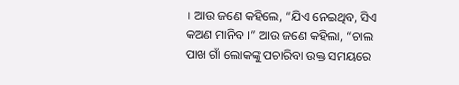। ଆଉ ଜଣେ କହିଲେ, “ଯିଏ ନେଇଥିବ, ସିଏ କଅଣ ମାନିବ ।” ଆଉ ଜଣେ କହିଲା, “ଚାଲ ପାଖ ଗାଁ ଲୋକଙ୍କୁ ପଚାରିବା ଉକ୍ତ ସମୟରେ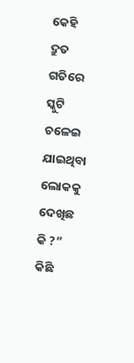କେହି ଦ୍ରୁତ ଗତିରେ ସ୍କୁଟି ଚଳେଇ ଯାଇଥିବା ଲୋକକୁ ଦେଖିଛ କି ?” କିଛି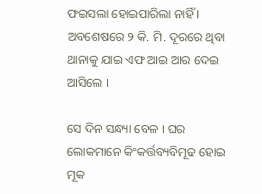ଫଇସଲା ହୋଇପାରିଲା ନାହିଁ । ଅବଶେଷରେ ୨ କି. ମି. ଦୂରରେ ଥିବା ଥାନାକୁ ଯାଇ ଏଫ ଆଇ ଆର ଦେଇ ଆସିଲେ ।

ସେ ଦିନ ସନ୍ଧ୍ୟା ବେଳ । ଘର ଲୋକମାନେ କିଂକର୍ତ୍ତବ୍ୟବିମୂଢ ହୋଇ ମୂକ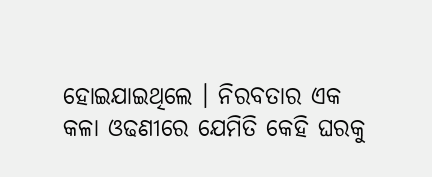ହୋଇଯାଇଥିଲେ । ନିରବତାର ଏକ କଳା ଓଢଣୀରେ ଯେମିତି କେହି ଘରକୁ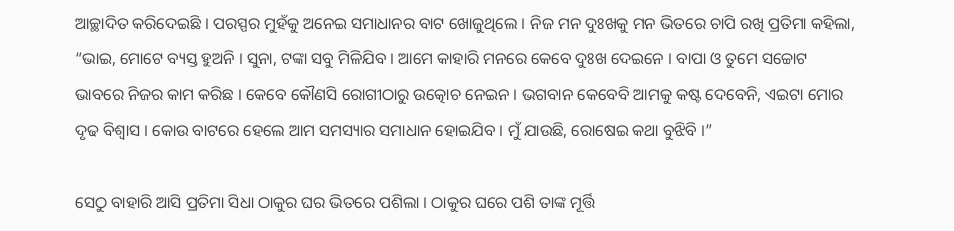ଆଚ୍ଛାଦିତ କରିଦେଇଛି । ପରସ୍ପର ମୁହଁକୁ ଅନେଇ ସମାଧାନର ବାଟ ଖୋଜୁଥିଲେ । ନିଜ ମନ ଦୁଃଖକୁ ମନ ଭିତରେ ଚାପି ରଖି ପ୍ରତିମା କହିଲା, “ଭାଇ, ମୋଟେ ବ୍ୟସ୍ତ ହୁଅନି । ସୁନା, ଟଙ୍କା ସବୁ ମିଳିଯିବ । ଆମେ କାହାରି ମନରେ କେବେ ଦୁଃଖ ଦେଇନେ । ବାପା ଓ ତୁମେ ସଚ୍ଚୋଟ ଭାବରେ ନିଜର କାମ କରିଛ । କେବେ କୌଣସି ରୋଗୀଠାରୁ ଉତ୍କୋଚ ନେଇନ । ଭଗବାନ କେବେବି ଆମକୁ କଷ୍ଟ ଦେବେନି, ଏଇଟା ମୋର ଦୃଢ ବିଶ୍ଵାସ । କୋଉ ବାଟରେ ହେଲେ ଆମ ସମସ୍ୟାର ସମାଧାନ ହୋଇଯିବ । ମୁଁ ଯାଉଛି, ରୋଷେଇ କଥା ବୁଝିବି ।”

ସେଠୁ ବାହାରି ଆସି ପ୍ରତିମା ସିଧା ଠାକୁର ଘର ଭିତରେ ପଶିଲା । ଠାକୁର ଘରେ ପଶି ତାଙ୍କ ମୂର୍ତ୍ତି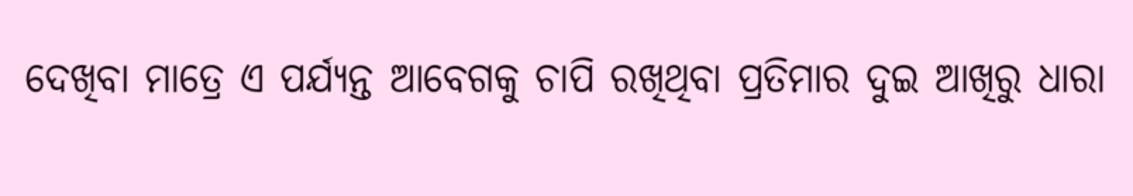ଦେଖିବା ମାତ୍ରେ ଏ ପର୍ଯ୍ୟନ୍ତ ଆବେଗକୁ ଚାପି ରଖିଥିବା ପ୍ରତିମାର ଦୁଇ ଆଖିରୁ ଧାରା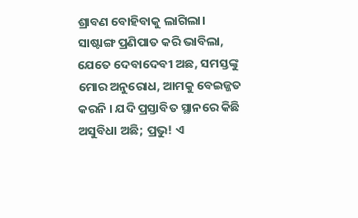ଶ୍ରାବଣ ବୋହିବାକୁ ଲାଗିଲା। ସାଷ୍ଟାଙ୍ଗ ପ୍ରଣିପାତ କରି ଭାବିଲା, ଯେତେ ଦେବାଦେବୀ ଅଛ, ସମସ୍ତଙ୍କୁ ମୋର ଅନୁରୋଧ, ଆମକୁ ବେଇଜ୍ଜତ କରନି । ଯଦି ପ୍ରସ୍ତାବିତ ସ୍ଥାନରେ କିଛି ଅସୁବିଧା ଅଛି; ପ୍ରଭୁ! ଏ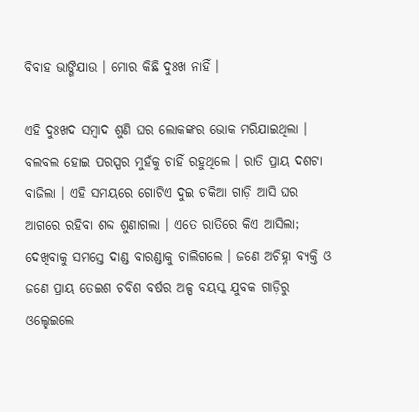ବିବାହ ଭାଙ୍ଗିଯାଉ । ମୋର କିଛି ଦୁଃଖ ନାହିଁ ।

ଏହି ଦୁଃଖଦ ସମ୍ବାଦ ଶୁଣି ଘର ଲୋକଙ୍କର ଭୋକ ମରିଯାଇଥିଲା । ବଲବଲ ହୋଇ ପରସ୍ପର ମୁହଁକୁ ଚାହିଁ ରହୁଥିଲେ । ରାତି ପ୍ରାୟ ଦଶଟା ବାଜିଲା । ଏହି ସମୟରେ ଗୋଟିଏ ଦୁଇ ଚକିଆ ଗାଡ଼ି ଆସି ଘର ଆଗରେ ରହିବା ଶବ୍ଦ ଶୁଣାଗଲା । ଏତେ ରାତିରେ କିଏ ଆସିଲା; ଦେଖିବାକୁ ସମସ୍ତେ ଦାଣ୍ଡ ବାରଣ୍ଡାକୁ ଚାଲିଗଲେ । ଜଣେ ଅଚିହ୍ନା ବ୍ୟକ୍ତି ଓ ଜଣେ ପ୍ରାୟ ତେଇଶ ଚବିଶ ବର୍ଷର ଅଳ୍ପ ବୟସ୍କ ଯୁବକ ଗାଡ଼ିରୁ ଓଲ୍ହେଇଲେ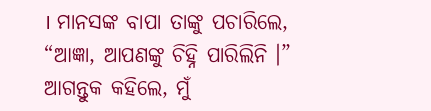। ମାନସଙ୍କ ବାପା ତାଙ୍କୁ ପଚାରିଲେ, “ଆଜ୍ଞା, ଆପଣଙ୍କୁ ଚିହ୍ନି ପାରିଲିନି ।” ଆଗନ୍ତୁକ କହିଲେ, ମୁଁ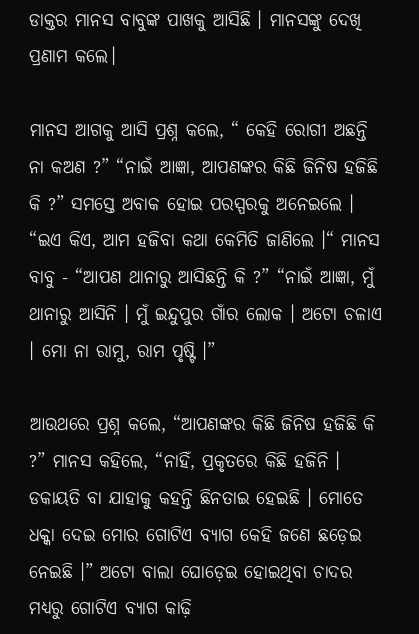ଡାକ୍ତର ମାନସ ବାବୁଙ୍କ ପାଖକୁ ଆସିଛି । ମାନସଙ୍କୁ ଦେଖି ପ୍ରଣାମ କଲେ।

ମାନସ ଆଗକୁ ଆସି ପ୍ରଶ୍ନ କଲେ, “ କେହି ରୋଗୀ ଅଛନ୍ତି ନା କଅଣ ?” “ନାଇଁ ଆଜ୍ଞା, ଆପଣଙ୍କର କିଛି ଜିନିଷ ହଜିଛି କି ?” ସମସ୍ତେ ଅବାକ ହୋଇ ପରସ୍ପରକୁ ଅନେଇଲେ । “ଇଏ କିଏ, ଆମ ହଜିବା କଥା କେମିତି ଜାଣିଲେ ।“ ମାନସ ବାବୁ - “ଆପଣ ଥାନାରୁ ଆସିଛନ୍ତି କି ?” “ନାଇଁ ଆଜ୍ଞା, ମୁଁ ଥାନାରୁ ଆସିନି । ମୁଁ ଇନ୍ଦୁପୁର ଗାଁର ଲୋକ । ଅଟୋ ଚଳାଏ । ମୋ ନା ରାମୁ, ରାମ ପୃଷ୍ଟି ।”

ଆଉଥରେ ପ୍ରଶ୍ନ କଲେ, “ଆପଣଙ୍କର କିଛି ଜିନିଷ ହଜିଛି କି ?” ମାନସ କହିଲେ, “ନାହିଁ, ପ୍ରକୃତରେ କିଛି ହଜିନି । ଡକାୟତି ବା ଯାହାକୁ କହନ୍ତି ଛିନତାଇ ହେଇଛି । ମୋତେ ଧକ୍କା ଦେଇ ମୋର ଗୋଟିଏ ବ୍ୟାଗ କେହି ଜଣେ ଛଡ଼େଇ ନେଇଛି ।” ଅଟୋ ବାଲା ଘୋଡ଼େଇ ହୋଇଥିବା ଚାଦର ମଧ୍ୟରୁ ଗୋଟିଏ ବ୍ୟାଗ କାଢ଼ି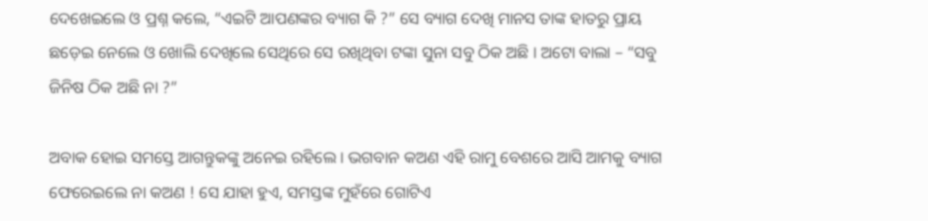ଦେଖେଇଲେ ଓ ପ୍ରଶ୍ନ କଲେ, “ଏଇଟି ଆପଣଙ୍କର ବ୍ୟାଗ କି ?” ସେ ବ୍ୟାଗ ଦେଖି ମାନସ ତାଙ୍କ ହାତରୁ ପ୍ରାୟ ଛଡ଼େଇ ନେଲେ ଓ ଖୋଲି ଦେଖିଲେ ସେଥିରେ ସେ ରଖିଥିବା ଟଙ୍କା ସୁନା ସବୁ ଠିକ ଅଛି । ଅଟୋ ବାଲା – “ସବୁ ଜିନିଷ ଠିକ ଅଛି ନା ?”

ଅବାକ ହୋଇ ସମସ୍ତେ ଆଗନ୍ତୁକଙ୍କୁ ଅନେଇ ରହିଲେ । ଭଗବାନ କଅଣ ଏହି ରାମୁ ବେଶରେ ଆସି ଆମକୁ ବ୍ୟାଗ ଫେରେଇଲେ ନା କଅଣ ! ସେ ଯାହା ହୁଏ, ସମସ୍ତଙ୍କ ମୁହଁରେ ଗୋଟିଏ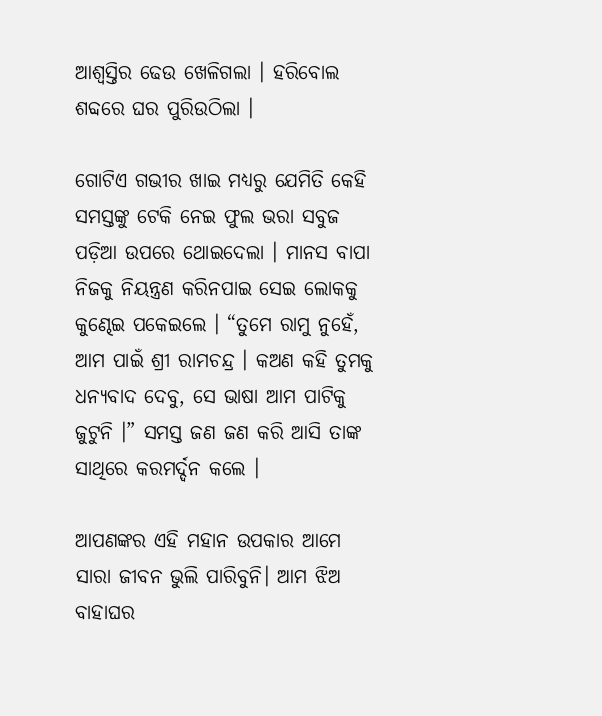ଆଶ୍ଵସ୍ତିର ଢେଉ ଖେଳିଗଲା । ହରିବୋଲ ଶବ୍ଦରେ ଘର ପୁରିଉଠିଲା ।

ଗୋଟିଏ ଗଭୀର ଖାଇ ମଧ୍ୟରୁ ଯେମିତି କେହି ସମସ୍ତଙ୍କୁ ଟେକି ନେଇ ଫୁଲ ଭରା ସବୁଜ ପଡ଼ିଆ ଉପରେ ଥୋଇଦେଲା । ମାନସ ବାପା ନିଜକୁ ନିୟନ୍ତ୍ରଣ କରିନପାଇ ସେଇ ଲୋକକୁ କୁଣ୍ଢେଇ ପକେଇଲେ । “ତୁମେ ରାମୁ ନୁହେଁ, ଆମ ପାଇଁ ଶ୍ରୀ ରାମଚନ୍ଦ୍ର । କଅଣ କହି ତୁମକୁ ଧନ୍ୟବାଦ ଦେବୁ, ସେ ଭାଷା ଆମ ପାଟିକୁ ଜୁଟୁନି ।” ସମସ୍ତ ଜଣ ଜଣ କରି ଆସି ତାଙ୍କ ସାଥିରେ କରମର୍ଦ୍ଦନ କଲେ ।

ଆପଣଙ୍କର ଏହି ମହାନ ଉପକାର ଆମେ ସାରା ଜୀବନ ଭୁଲି ପାରିବୁନି। ଆମ ଝିଅ ବାହାଘର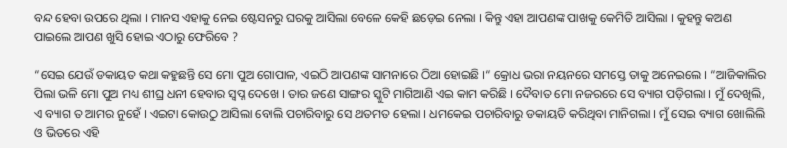ବନ୍ଦ ହେବା ଉପରେ ଥିଲା । ମାନସ ଏହାକୁ ନେଇ ଷ୍ଟେସନରୁ ଘରକୁ ଆସିଲା ବେଳେ କେହି ଛଡ଼େଇ ନେଲା । କିନ୍ତୁ ଏହା ଆପଣଙ୍କ ପାଖକୁ କେମିତି ଆସିଲା । କୁହନ୍ତୁ କଅଣ ପାଇଲେ ଆପଣ ଖୁସି ହୋଇ ଏଠାରୁ ଫେରିବେ ?

“ସେଇ ଯେଉଁ ଡକାୟତ କଥା କହୁଛନ୍ତି ସେ ମୋ ପୁଅ ଗୋପାଳ, ଏଇଠି ଆପଣଙ୍କ ସାମନାରେ ଠିଆ ହୋଇଛି ।“ କ୍ରୋଧ ଭରା ନୟନରେ ସମସ୍ତେ ତାକୁ ଅନେଇଲେ । “ଆଜିକାଲିର ପିଲା ଭଳି ମୋ ପୁଅ ମଧ୍ୟ ଶୀଘ୍ର ଧନୀ ହେବାର ସ୍ଵପ୍ନ ଦେଖେ । ତାର ଜଣେ ସାଙ୍ଗର ସ୍କୁଟି ମାଗିଆଣି ଏଇ କାମ କରିଛି । ଦୈବାତ ମୋ ନଜରରେ ସେ ବ୍ୟାଗ ପଡ଼ିଗଲା । ମୁଁ ଦେଖିଲି, ଏ ବ୍ୟାଗ ତ ଆମର ନୁହେଁ । ଏଇଟା କୋଉଠୁ ଆସିଲା ବୋଲି ପଚାରିବାରୁ ସେ ଥତମତ ହେଲା । ଧମକେଇ ପଚାରିବାରୁ ଡକାୟତି କରିଥିବା ମାନିଗଲା । ମୁଁ ସେଇ ବ୍ୟାଗ ଖୋଲିଲି ଓ ଭିତରେ ଏହି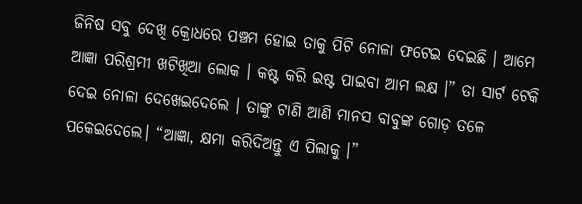ଜିନିଷ ସବୁ ଦେଖି କ୍ରୋଧରେ ପଞ୍ଚମ ହୋଇ ତାକୁ ପିଟି ନୋଳା ଫଟେଇ ଦେଇଛି । ଆମେ ଆଜ୍ଞା ପରିଶ୍ରମୀ ଖଟିଖିଆ ଲୋକ । କଷ୍ଟ କରି ଇଷ୍ଟ ପାଇବା ଆମ ଲକ୍ଷ ।” ତା ସାର୍ଟ ଟେକି ଦେଇ ନୋଳା ଦେଖେଇଦେଲେ । ତାଙ୍କୁ ଟାଣି ଆଣି ମାନସ ବାବୁଙ୍କ ଗୋଡ଼ ତଳେ ପକେଇଦେଲେ। “ଆଜ୍ଞା, କ୍ଷମା କରିଦିଅନ୍ତୁ ଏ ପିଲାକୁ ।”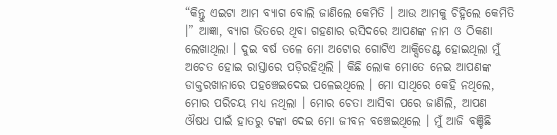“କିନ୍ତୁ ଏଇଟା ଆମ ବ୍ୟାଗ ବୋଲି ଜାଣିଲେ କେମିତି । ଆଉ ଆମକୁ ଚିହ୍ନିଲେ କେମିତି ।” ଆଜ୍ଞା, ବ୍ୟାଗ ଭିତରେ ଥିବା ଗହଣାର ରସିଦରେ ଆପଣଙ୍କ ନାମ ଓ ଠିକଣା ଲେଖାଥିଲା । ଦୁଇ ବର୍ଷ ତଳେ ମୋ ଅଟୋର ଗୋଟିଏ ଆକ୍ସିଡେଣ୍ଟ ହୋଇଥିଲା ମୁଁ ଅଚେତ ହୋଇ ରାସ୍ତାରେ ପଡ଼ିରହିଥିଲି । କିଛି ଲୋକ ମୋତେ ନେଇ ଆପଣଙ୍କ ଡାକ୍ତରଖାନାରେ ପହଞ୍ଚେଇଦେଇ ପଳେଇଥିଲେ । ମୋ ସାଥିରେ କେହି ନଥିଲେ, ମୋର ପରିଚୟ ମଧ୍ୟ ନଥିଲା । ମୋର ଚେତା ଆସିବା ପରେ ଜାଣିଲି, ଆପଣ ଔଷଧ ପାଇଁ ହାତରୁ ଟଙ୍କା ଦେଇ ମୋ ଜୀବନ ବଞ୍ଚେଇଥିଲେ । ମୁଁ ଆଜି ବଞ୍ଚିଛି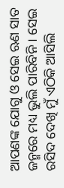ଆପଣଙ୍କ ଯୋଗୁ ଓ ସେଇ ଋଣ ସାତ ଜନ୍ମରେ ମଧ୍ୟ ଭୁଲି ପାରିବିନି । ସେଇ ରସିଦ ଦେଖି ମୁଁ ଏଠିକି ଆସିଲି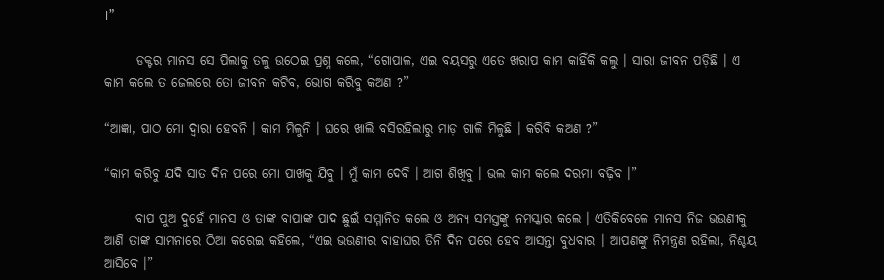।”

      ଡକ୍ଟର ମାନସ ସେ ପିଲାକୁ ତଳୁ ଉଠେଇ ପ୍ରଶ୍ନ କଲେ, “ଗୋପାଳ, ଏଇ ବୟସରୁ ଏତେ ଖରାପ କାମ କାହିଁକି କଲୁ । ସାରା ଜୀବନ ପଡ଼ିଛି । ଏ କାମ କଲେ ତ ଜେଲରେ ତୋ ଜୀବନ କଟିବ, ଭୋଗ କରିବୁ କଅଣ ?”

“ଆଜ୍ଞା, ପାଠ ମୋ ଦ୍ଵାରା ହେବନି । କାମ ମିଳୁନି । ଘରେ ଖାଲି ବସିରହିଲାରୁ ମାଡ଼ ଗାଳି ମିଳୁଛି । କରିବି କଅଣ ?”

“କାମ କରିବୁ ଯଦି ସାତ ଦିନ ପରେ ମୋ ପାଖକୁ ଯିବୁ । ମୁଁ କାମ ଦେବି । ଆଗ ଶିଖିବୁ । ଭଲ କାମ କଲେ ଦରମା ବଢ଼ିବ ।”

      ବାପ ପୁଅ ଦୁହେଁ ମାନସ ଓ ତାଙ୍କ ବାପାଙ୍କ ପାଦ ଛୁଇଁ ସମ୍ମାନିତ କଲେ ଓ ଅନ୍ୟ ସମସ୍ତଙ୍କୁ ନମସ୍କାର କଲେ । ଏତିକିବେଳେ ମାନସ ନିଜ ଭଉଣୀକୁ ଆଣି ତାଙ୍କ ସାମନାରେ ଠିଆ କରେଇ କହିଲେ, “ଏଇ ଭଉଣୀର ବାହାଘର ତିନି ଦିନ ପରେ ହେବ ଆସନ୍ତା ବୁଧବାର । ଆପଣଙ୍କୁ ନିମନ୍ତ୍ରଣ ରହିଲା, ନିଶ୍ଚୟ ଆସିବେ ।”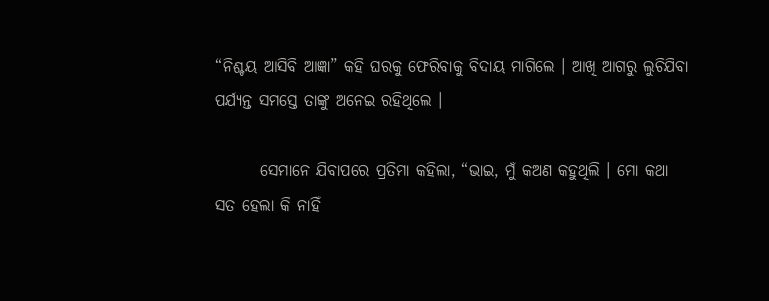“ନିଶ୍ଚୟ ଆସିବି ଆଜ୍ଞା” କହି ଘରକୁ ଫେରିବାକୁ ବିଦାୟ ମାଗିଲେ । ଆଖି ଆଗରୁ ଲୁଚିଯିବା ପର୍ଯ୍ୟନ୍ତ ସମସ୍ତେ ତାଙ୍କୁ ଅନେଇ ରହିଥିଲେ ।

       ସେମାନେ ଯିବାପରେ ପ୍ରତିମା କହିଲା, “ଭାଇ, ମୁଁ କଅଣ କହୁଥିଲି । ମୋ କଥା ସତ ହେଲା କି ନାହିଁ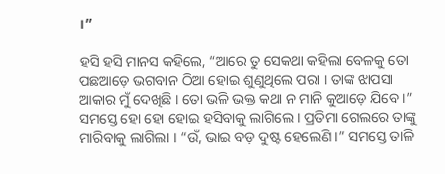।”

ହସି ହସି ମାନସ କହିଲେ, “ଆରେ ତୁ ସେକଥା କହିଲା ବେଳକୁ ତୋ ପଛଆଡ଼େ ଭଗବାନ ଠିଆ ହୋଇ ଶୁଣୁଥିଲେ ପରା । ତାଙ୍କ ଝାପସା ଆକାର ମୁଁ ଦେଖିଛି । ତୋ ଭଳି ଭକ୍ତ କଥା ନ ମାନି କୁଆଡ଼େ ଯିବେ ।” ସମସ୍ତେ ହୋ ହୋ ହୋଇ ହସିବାକୁ ଲାଗିଲେ । ପ୍ରତିମା ଗେଲରେ ତାଙ୍କୁ ମାରିବାକୁ ଲାଗିଲା । “ଉଁ, ଭାଇ ବଡ଼ ଦୁଷ୍ଟ ହେଲେଣି ।” ସମସ୍ତେ ତାଳି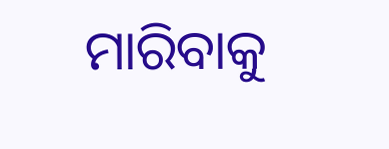ମାରିବାକୁ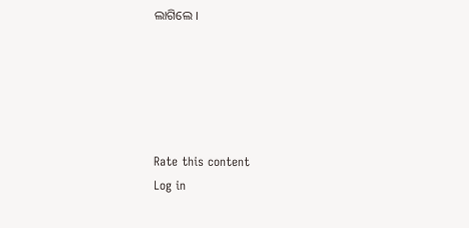ଲାଗିଲେ ।





Rate this content
Log in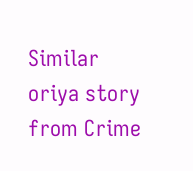Similar oriya story from Crime